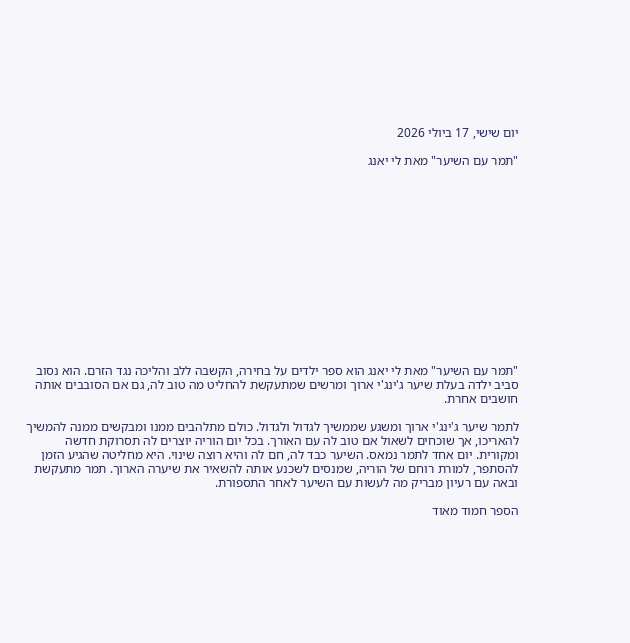יום שישי, 17 ביולי 2026

"תמר עם השיער" מאת לי יאנג














"תמר עם השיער" מאת לי יאנג הוא ספר ילדים על בחירה, הקשבה ללב והליכה נגד הזרם. הוא נסוב סביב ילדה בעלת שיער ג'ינג'י ארוך ומרשים שמתעקשת להחליט מה טוב לה, גם אם הסובבים אותה חושבים אחרת.

לתמר שיער ג'ינג'י ארוך ומשגע שממשיך לגדול ולגדול. כולם מתלהבים ממנו ומבקשים ממנה להמשיך להאריכו, אך שוכחים לשאול אם טוב לה עם האורך. בכל יום הוריה יוצרים לה תסרוקת חדשה ומקורית. יום אחד לתמר נמאס. השיער כבד לה, חם לה והיא רוצה שינוי. היא מחליטה שהגיע הזמן להסתפר, למורת רוחם של הוריה, שמנסים לשכנע אותה להשאיר את שיערה הארוך. תמר מתעקשת ובאה עם רעיון מבריק מה לעשות עם השיער לאחר התספורת.

הספר חמוד מאוד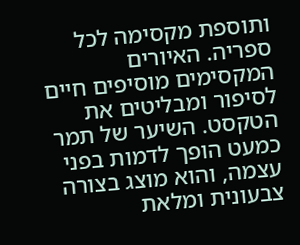ותוספת מקסימה לכל ספריה. האיורים המקסימים מוסיפים חיים לסיפור ומבליטים את הטקסט. השיער של תמר כמעט הופך לדמות בפני עצמה, והוא מוצג בצורה צבעונית ומלאת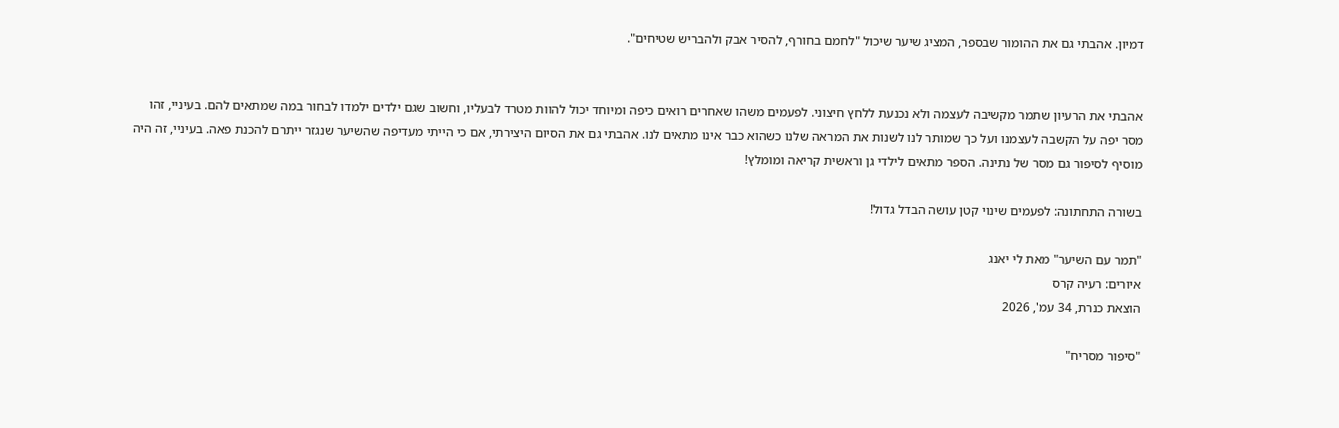דמיון. אהבתי גם את ההומור שבספר, המציג שיער שיכול "לחמם בחורף, להסיר אבק ולהבריש שטיחים".


אהבתי את הרעיון שתמר מקשיבה לעצמה ולא נכנעת ללחץ חיצוני. לפעמים משהו שאחרים רואים כיפה ומיוחד יכול להוות מטרד לבעליו, וחשוב שגם ילדים ילמדו לבחור במה שמתאים להם. בעיניי, זהו מסר יפה על הקשבה לעצמנו ועל כך שמותר לנו לשנות את המראה שלנו כשהוא כבר אינו מתאים לנו. אהבתי גם את הסיום היצירתי, אם כי הייתי מעדיפה שהשיער שנגזר ייתרם להכנת פאה. בעיניי, זה היה מוסיף לסיפור גם מסר של נתינה. הספר מתאים לילדי גן וראשית קריאה ומומלץ!

בשורה התחתונה: לפעמים שינוי קטן עושה הבדל גדול!

"תמר עם השיער" מאת לי יאנג
איורים: רעיה קרס
הוצאת כנרת, 34 עמ', 2026

"סיפור מסריח"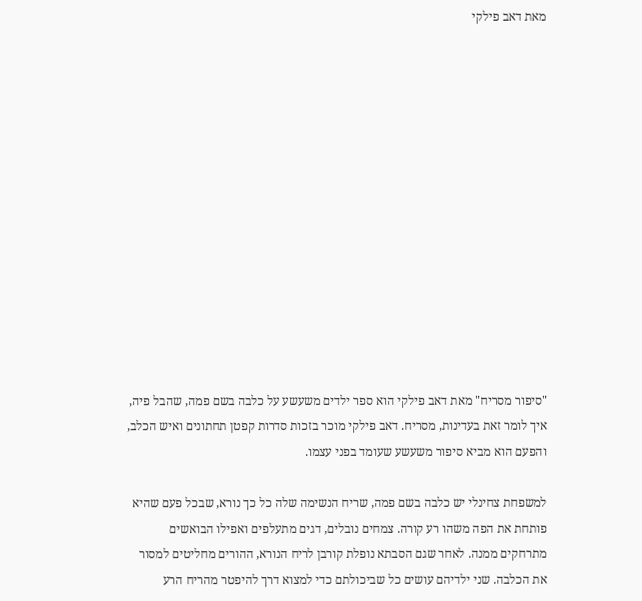מאת דאב פילקי














"סיפור מסריח" מאת דאב פילקי הוא ספר ילדים משעשע על כלבה בשם פמה, שהבל פיה, איך לומר זאת בעדינות, מסריח. דאב פילקי מוכר בזכות סדרות קפטן תחתונים ואיש הכלב, והפעם הוא מביא סיפור משעשע שעומד בפני עצמו.

למשפחת צחינלי יש כלבה בשם פמה, שריח הנשימה שלה כל כך נורא, שבכל פעם שהיא פותחת את הפה משהו רע קורה. צמחים נובלים, דגים מתעלפים ואפילו הבואשים מתרחקים ממנה. לאחר שגם הסבתא נופלת קורבן לריח הנורא, ההורים מחליטים למסור את הכלבה. שני ילדיהם עושים כל שביכולתם כדי למצוא דרך להיפטר מהריח הרע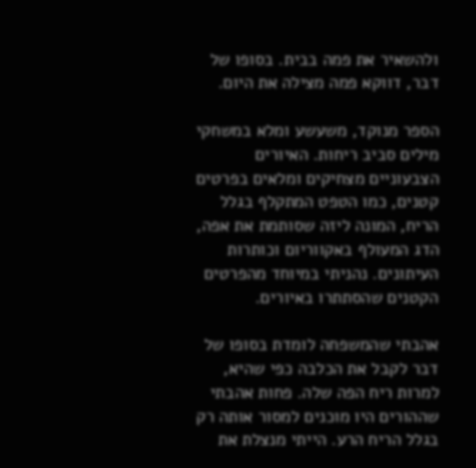ולהשאיר את פמה בבית. בסופו של דבר, דווקא פמה מצילה את היום.

הספר מנוקד, משעשע ומלא במשחקי מילים סביב ריחות. האיורים הצבעוניים מצחיקים ומלאים בפרטים קטנים, כמו הטפט המתקלף בגלל הריח, המונה ליזה שסותמת את אפה, הדג המעולף באקווריום וכותרות העיתונים. נהניתי במיוחד מהפרטים הקטנים שהסתתרו באיורים.

אהבתי שהמשפחה לומדת בסופו של דבר לקבל את הכלבה כפי שהיא, למרות ריח הפה שלה. פחות אהבתי שההורים היו מוכנים למסור אותה רק בגלל הריח הרע. הייתי מנצלת את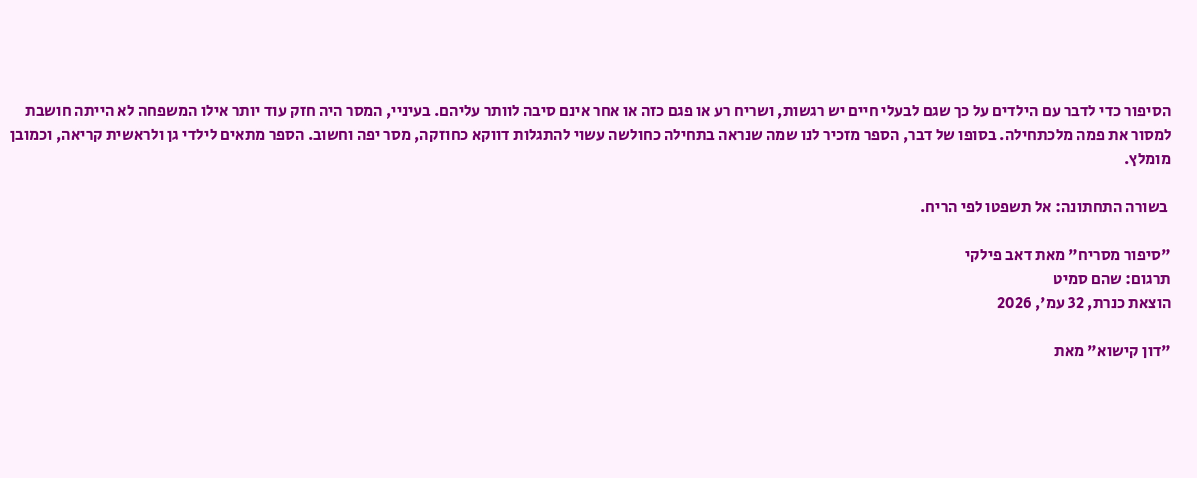הסיפור כדי לדבר עם הילדים על כך שגם לבעלי חיים יש רגשות, ושריח רע או פגם כזה או אחר אינם סיבה לוותר עליהם. בעיניי, המסר היה חזק עוד יותר אילו המשפחה לא הייתה חושבת למסור את פמה מלכתחילה. בסופו של דבר, הספר מזכיר לנו שמה שנראה בתחילה כחולשה עשוי להתגלות דווקא כחוזקה, מסר יפה וחשוב. הספר מתאים לילדי גן ולראשית קריאה, וכמובן מומלץ.

 בשורה התחתונה: אל תשפטו לפי הריח.

"סיפור מסריח" מאת דאב פילקי
תרגום: שהם סמיט
הוצאת כנרת, 32 עמ', 2026

"דון קישוא" מאת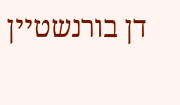דן בורנשטיין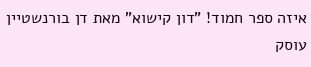איזה ספר חמוד! "דון קישוא" מאת דן בורנשטיין עוסק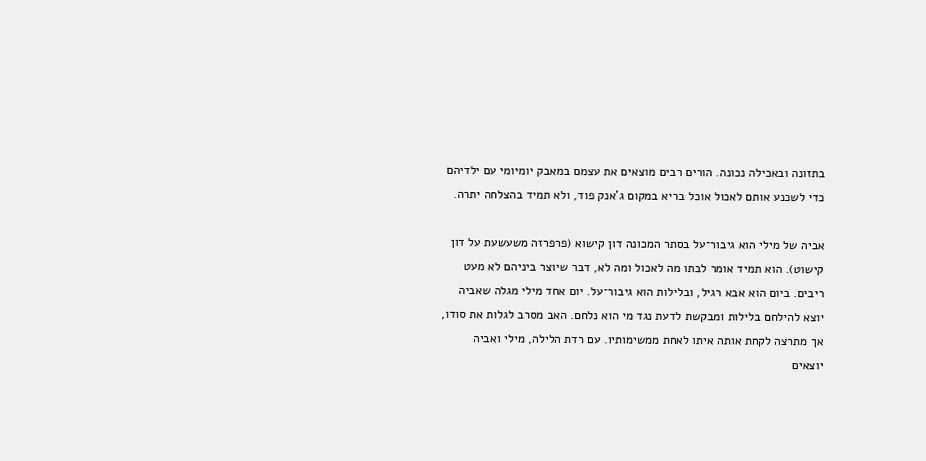בתזונה ובאכילה נכונה. הורים רבים מוצאים את עצמם במאבק יומיומי עם ילדיהם כדי לשכנע אותם לאכול אוכל בריא במקום ג'אנק פוד, ולא תמיד בהצלחה יתרה.

אביה של מילי הוא גיבור־על בסתר המכונה דון קישוא (פרפרזה משעשעת על דון קישוט). הוא תמיד אומר לבתו מה לאכול ומה לא, דבר שיוצר ביניהם לא מעט ריבים. ביום הוא אבא רגיל, ובלילות הוא גיבור־על. יום אחד מילי מגלה שאביה יוצא להילחם בלילות ומבקשת לדעת נגד מי הוא נלחם. האב מסרב לגלות את סודו, אך מתרצה לקחת אותה איתו לאחת ממשימותיו. עם רדת הלילה, מילי ואביה יוצאים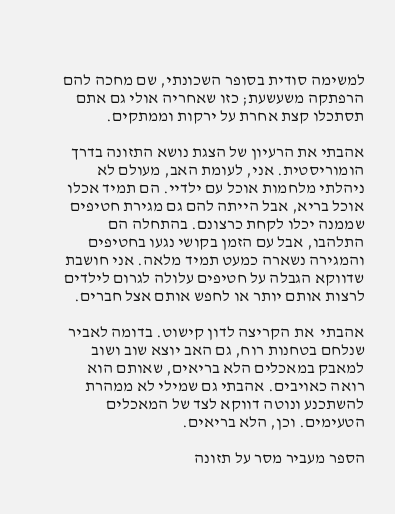למשימה סודית בסופר השכונתי, שם מחכה להם הרפתקה משעשעת; כזו שאחריה אולי גם אתם תסתכלו קצת אחרת על ירקות וממתקים.

אהבתי את הרעיון של הצגת נושא התזונה בדרך הומוריסטית. אני, לעומת האב, מעולם לא ניהלתי מלחמות אוכל עם ילדיי. הם תמיד אכלו אוכל בריא, אבל הייתה להם גם מגירת חטיפים שממנה יכלו לקחת כרצונם. בהתחלה הם התלהבו, אבל עם הזמן בקושי נגעו בחטיפים והמגירה נשארה כמעט תמיד מלאה. אני חושבת שדווקא הגבלה על חטיפים עלולה לגרום לילדים לרצות אותם יותר או לחפש אותם אצל חברים.

אהבתי  את הקריצה לדון קישוט. בדומה לאביר שנלחם בטחנות רוח, גם האב יוצא שוב ושוב למאבק במאכלים הלא בריאים, שאותם הוא רואה כאויבים. אהבתי גם שמילי לא ממהרת להשתכנע ונוטה דווקא לצד של המאכלים הטעימים. וכן, הלא בריאים.

הספר מעביר מסר על תזונה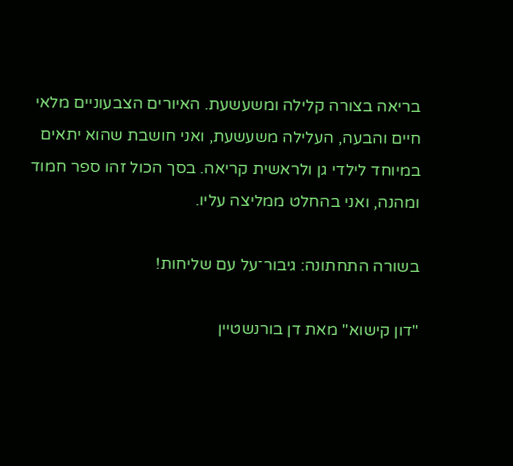בריאה בצורה קלילה ומשעשעת. האיורים הצבעוניים מלאי חיים והבעה, העלילה משעשעת, ואני חושבת שהוא יתאים במיוחד לילדי גן ולראשית קריאה. בסך הכול זהו ספר חמוד ומהנה, ואני בהחלט ממליצה עליו.

בשורה התחתונה: גיבור־על עם שליחות!

"דון קישוא" מאת דן בורנשטיין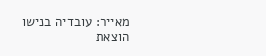מאייר: עובדיה בנישו
הוצאת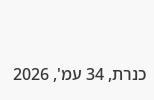כנרת, 34 עמ', 2026